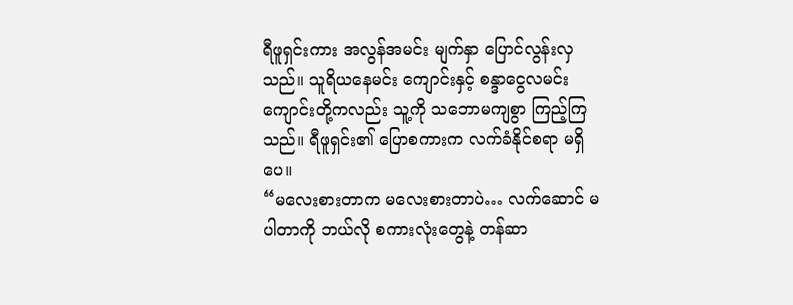ရီဖူရှင်းကား အလွန်အမင်း မျက်နှာ ပြောင်လွန်းလှသည်။ သူရိယနေမင်း ကျောင်းနှင့် စန္ဒာငွေလမင်း ကျောင်းတို့ကလည်း သူ့ကို သဘောမကျစွာ ကြည့်ကြသည်။ ရီဖူရှင်း၏ ပြောစကားက လက်ခံနိုင်စရာ မရှိပေ။
“မလေးစားတာက မလေးစားတာပဲ… လက်ဆောင် မပါတာကို ဘယ်လို စကားလုံးတွေနဲ့ တန်ဆာ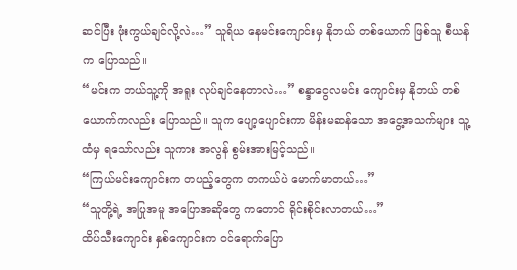ဆင်ပြီး ဖုံးကွယ်ချင်လို့လဲ…” သူရိယ နေမင်းကျောင်းမှ နိုဘယ် တစ်ယောက် ဖြစ်သူ စီယန်က ပြောသည်။
“မင်းက ဘယ်သူ့ကို အရူး လုပ်ချင်နေတာလဲ…” စန္ဒာငွေလမင်း ကျောင်းမှ နိုဘယ် တစ်ယောက်ကလည်း ပြောသည်။ သူက ပျော့ပျောင်းကာ မိန်းမဆန်သော အငွေ့အသက်များ သူ့ထံမှ ရသော်လည်း သူကား အလွန် စွမ်းအားမြင့်သည်။
“ကြယ်မင်းကျောင်းက တပည့်တွေက တကယ်ပဲ မောက်မာတယ်…”
“သူတို့ရဲ့ အပြုအမူ အပြောအဆိုတွေ ကတောင် ရိုင်းစိုင်းလာတယ်…”
ထိပ်သီးကျောင်း နှစ်ကျောင်းက ဝင်ရောက်ပြော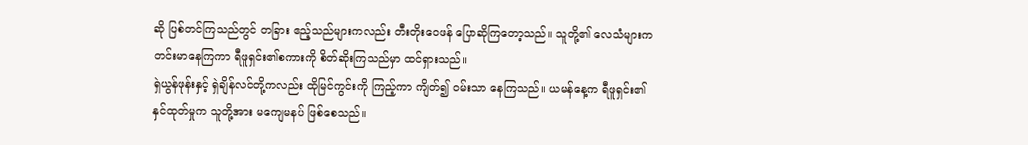ဆို ပြစ်တင်ကြသည်တွင် တခြား ဧည့်သည်များကလည်း တီးတိုးဝေဖန် ပြောဆိုကြတော့သည်။ သူတို့၏ လေသံများက တင်းမာနေကြကာ ရီဖူရှင်း၏စကားကို စိတ်ဆိုးကြသည်မှာ ထင်ရှားသည်။
ရှဲယွန်ဖုန်းနှင့် ရှဲချိန်လင်တို့ကလည်း ထိုမြင်ကွင်းကို ကြည့်ကာ ကျိတ်၍ ဝမ်းသာ နေကြသည်။ ယမန်နေ့က ရီဖူရှင်း၏ နှင်ထုတ်မှုက သူတို့အား မကျေမနပ် ဖြစ်စေသည်။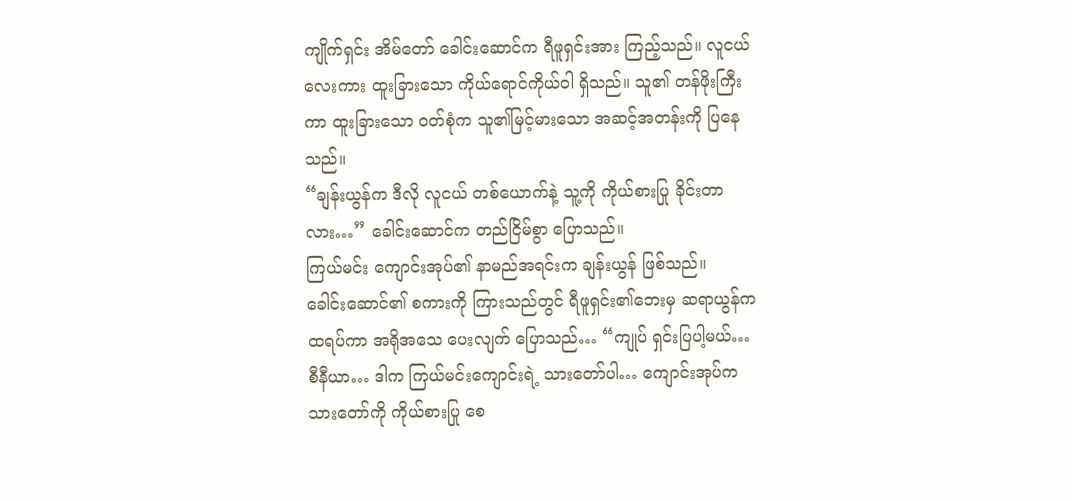ကျိုက်ရှင်း အိမ်တော် ခေါင်းဆောင်က ရီဖူရှင်းအား ကြည့်သည်။ လူငယ်လေးကား ထူးခြားသော ကိုယ်ရောင်ကိုယ်ဝါ ရှိသည်။ သူ၏ တန်ဖိုးကြီးကာ ထူးခြားသော ဝတ်စုံက သူ၏မြင့်မားသော အဆင့်အတန်းကို ပြနေသည်။
“ချန်းယွန်က ဒီလို လူငယ် တစ်ယောက်နဲ့ သူ့ကို ကိုယ်စားပြု ခိုင်းတာလား…” ခေါင်းဆောင်က တည်ငြိမ်စွာ ပြောသည်။
ကြယ်မင်း ကျောင်းအုပ်၏ နာမည်အရင်းက ချန်းယွန် ဖြစ်သည်။
ခေါင်းဆောင်၏ စကားကို ကြားသည်တွင် ရီဖူရှင်း၏ဘေးမှ ဆရာယွန်က ထရပ်ကာ အရိုအသေ ပေးလျက် ပြောသည်… “ကျုပ် ရှင်းပြပါ့မယ်… စီနီယာ… ဒါက ကြယ်မင်းကျောင်းရဲ့ သားတော်ပါ… ကျောင်းအုပ်က သားတော်ကို ကိုယ်စားပြု စေ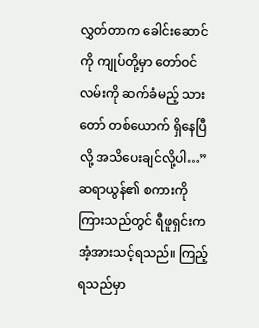လွှတ်တာက ခေါင်းဆောင်ကို ကျုပ်တို့မှာ တော်ဝင်လမ်းကို ဆက်ခံမည့် သားတော် တစ်ယောက် ရှိနေပြီလို့ အသိပေးချင်လို့ပါ…”
ဆရာယွန်၏ စကားကို ကြားသည်တွင် ရီဖူရှင်းက အံ့အားသင့်ရသည်။ ကြည့်ရသည်မှာ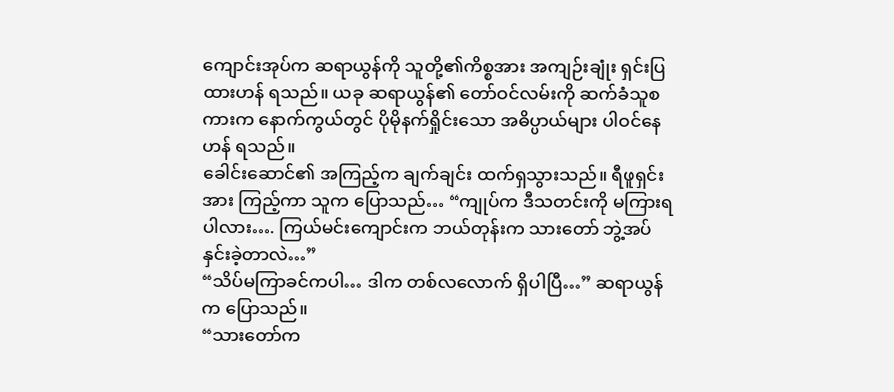ကျောင်းအုပ်က ဆရာယွန်ကို သူတို့၏ကိစ္စအား အကျဉ်းချုံး ရှင်းပြထားဟန် ရသည်။ ယခု ဆရာယွန်၏ တော်ဝင်လမ်းကို ဆက်ခံသူစကားက နောက်ကွယ်တွင် ပိုမိုနက်ရှိုင်းသော အဓိပ္ပာယ်များ ပါဝင်နေဟန် ရသည်။
ခေါင်းဆောင်၏ အကြည့်က ချက်ချင်း ထက်ရှသွားသည်။ ရီဖူရှင်းအား ကြည့်ကာ သူက ပြောသည်… “ကျုပ်က ဒီသတင်းကို မကြားရပါလား…. ကြယ်မင်းကျောင်းက ဘယ်တုန်းက သားတော် ဘွဲ့အပ်နှင်းခဲ့တာလဲ…”
“သိပ်မကြာခင်ကပါ… ဒါက တစ်လလောက် ရှိပါပြီ…” ဆရာယွန်က ပြောသည်။
“သားတော်က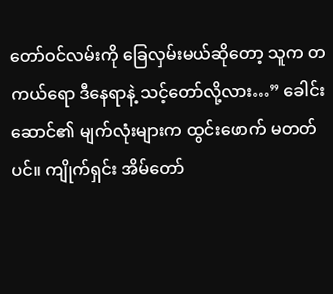တော်ဝင်လမ်းကို ခြေလှမ်းမယ်ဆိုတော့ သူက တကယ်ရော ဒီနေရာနဲ့ သင့်တော်လို့လား…” ခေါင်းဆောင်၏ မျက်လုံးများက ထွင်းဖောက် မတတ်ပင်။ ကျိုက်ရှင်း အိမ်တော်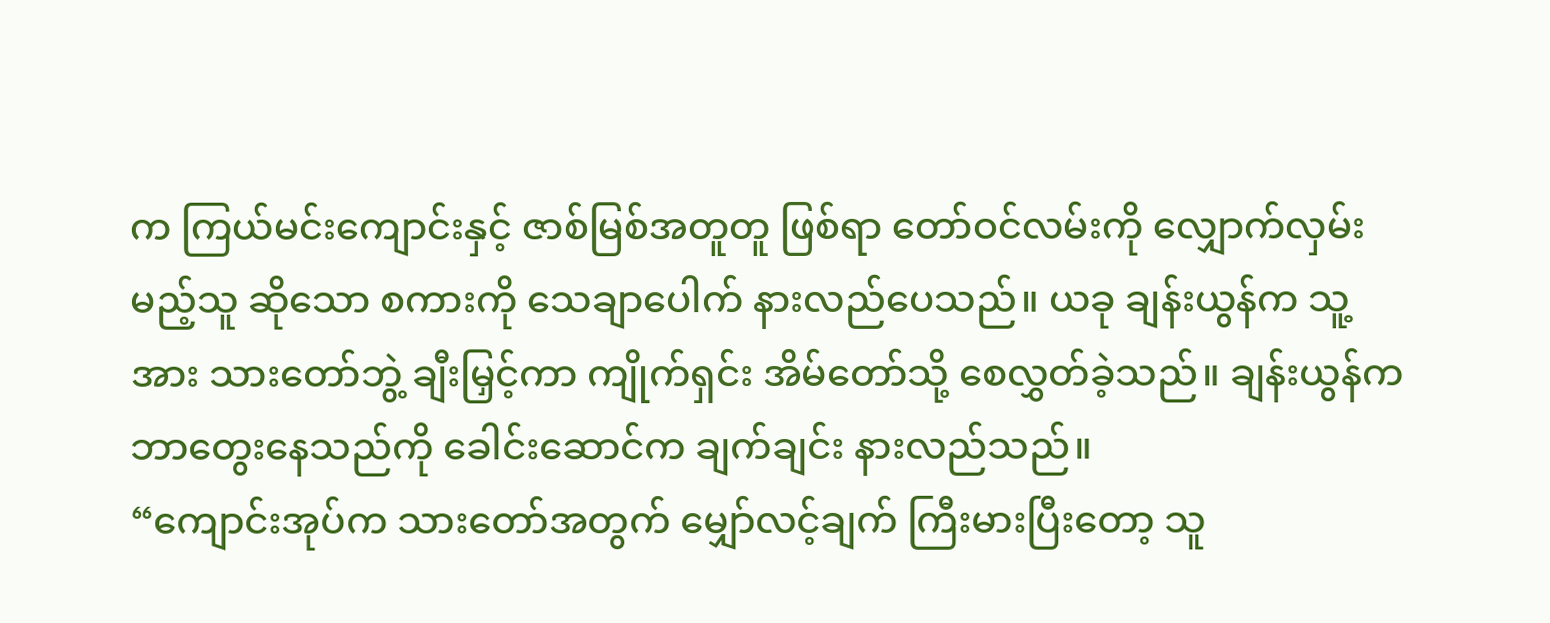က ကြယ်မင်းကျောင်းနှင့် ဇာစ်မြစ်အတူတူ ဖြစ်ရာ တော်ဝင်လမ်းကို လျှောက်လှမ်းမည့်သူ ဆိုသော စကားကို သေချာပေါက် နားလည်ပေသည်။ ယခု ချန်းယွန်က သူ့အား သားတော်ဘွဲ့ ချီးမြှင့်ကာ ကျိုက်ရှင်း အိမ်တော်သို့ စေလွှတ်ခဲ့သည်။ ချန်းယွန်က ဘာတွေးနေသည်ကို ခေါင်းဆောင်က ချက်ချင်း နားလည်သည်။
“ကျောင်းအုပ်က သားတော်အတွက် မျှော်လင့်ချက် ကြီးမားပြီးတော့ သူ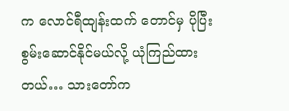က လောင်ရီထျန်းထက် တောင်မှ ပိုပြီး စွမ်းဆောင်နိုင်မယ်လို့ ယုံကြည်ထားတယ်… သားတော်က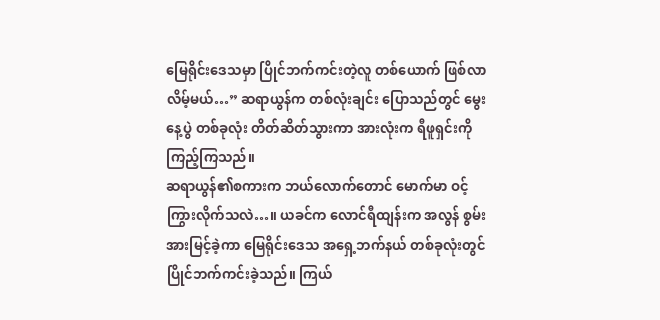မြေရိုင်းဒေသမှာ ပြိုင်ဘက်ကင်းတဲ့လူ တစ်ယောက် ဖြစ်လာလိမ့်မယ်…” ဆရာယွန်က တစ်လုံးချင်း ပြောသည်တွင် မွေးနေ့ပွဲ တစ်ခုလုံး တိတ်ဆိတ်သွားကာ အားလုံးက ရီဖူရှင်းကို ကြည့်ကြသည်။
ဆရာယွန်၏စကားက ဘယ်လောက်တောင် မောက်မာ ဝင့်ကြွားလိုက်သလဲ…။ ယခင်က လောင်ရီထျန်းက အလွန် စွမ်းအားမြင့်ခဲ့ကာ မြေရိုင်းဒေသ အရှေ့ဘက်နယ် တစ်ခုလုံးတွင် ပြိုင်ဘက်ကင်းခဲ့သည်။ ကြယ်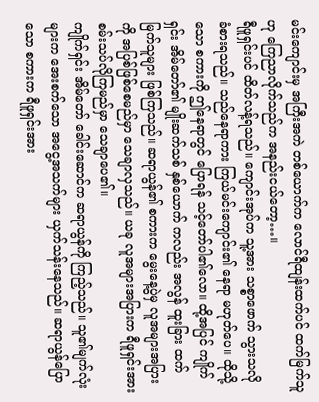မင်းကျောင်းမှ အကြီးအကဲ တစ်ယောက်က လောင်ရီထျန်းထက်ပင် ထက်မြက်သူဟု ကြေညာလိုက်သည်က အနည်းငယ်တော့…။
ရီဖူရှင်းပင် ထိတ်လန့်ရသည်။ ကျောင်းအုပ်က သူ့အား သစ္စာဖောက် သွားသလို ခံစားရသည်။ သည်နေရာကား ကြယ်မင်းကျောင်း၏ နေရာ မဟုတ်ပေ။ ထိုသို့သော စကားကို ဤနေရာတွင် ပြောရန် သင့်တော်ပါ၏လော။ ထို့အပြင် ကျိုက်ရှင်း အိမ်တော်၏ မျိုးဆက်သစ် နှစ်ယောက် ကလည်း အလွန် ထူးခြား ထက်မြက်သူများ ဖြစ်ကြသည်။ ဆရာယွန်၏ စကားက မွေးနေ့ပွဲမှ လူအများအပြားကို အပြစ်ဖြစ်စေမည်မှာ သေချာလှသည်။ ယခု လူအများအပြားက ရီဖူရှင်းအား စမ်းသပ်လိုကြမည်မှာ သေချာပေ၏။
ကျိုက်ရှင်း အိမ်တော် ခေါင်းဆောင်က ဆရာယွန်ကို ကြည့်သည်။ သူ၏မျက်လုံးများက အေးစက်သော အငွေ့အသက်များ ယှက်သန်းနေသည်။ ဆရာယွန်ပြောသော စကားက ရီဖူရှင်းအား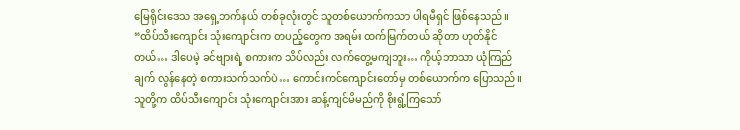မြေရိုင်းဒေသ အရှေ့ဘက်နယ် တစ်ခုလုံးတွင် သူတစ်ယောက်ကသာ ပါရမီရှင် ဖြစ်နေသည်။
“ထိပ်သီးကျောင်း သုံးကျောင်းက တပည့်တွေက အရမ်း ထက်မြက်တယ် ဆိုတာ ဟုတ်နိုင်တယ်… ဒါပေမဲ့ ခင်ဗျားရဲ့ စကားက သိပ်လည်း လက်တွေ့မကျဘူး… ကိုယ့်ဘာသာ ယုံကြည်ချက် လွန်နေတဲ့ စကားသက်သက်ပဲ… ကောင်းကင်ကျောင်းတော်မှ တစ်ယောက်က ပြောသည်။ သူတို့က ထိပ်သီးကျောင်း သုံးကျောင်းအား ဆန့်ကျင်မိမည်ကို စိုးရွံ့ကြသော်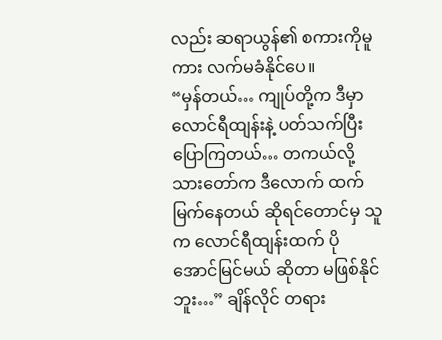လည်း ဆရာယွန်၏ စကားကိုမူကား လက်မခံနိုင်ပေ။
“မှန်တယ်… ကျုပ်တို့က ဒီမှာ လောင်ရီထျန်းနဲ့ ပတ်သက်ပြီး ပြောကြတယ်… တကယ်လို့ သားတော်က ဒီလောက် ထက်မြက်နေတယ် ဆိုရင်တောင်မှ သူက လောင်ရီထျန်းထက် ပိုအောင်မြင်မယ် ဆိုတာ မဖြစ်နိုင်ဘူး…” ချိန်လိုင် တရား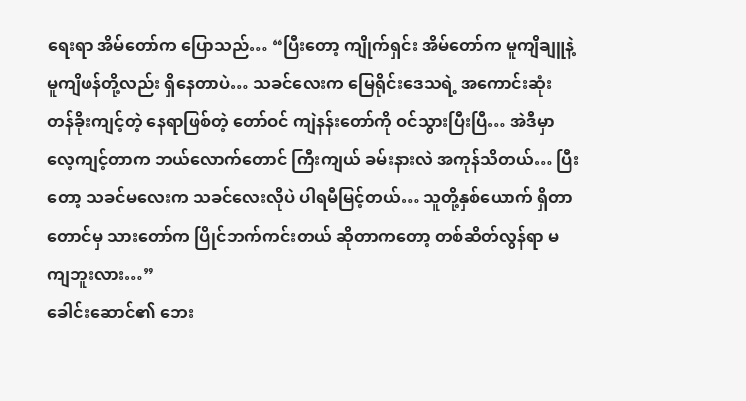ရေးရာ အိမ်တော်က ပြောသည်… “ပြီးတော့ ကျိုက်ရှင်း အိမ်တော်က မူကျိချူနဲ့ မူကျိဖန်တို့လည်း ရှိနေတာပဲ… သခင်လေးက မြေရိုင်းဒေသရဲ့ အကောင်းဆုံး တန်ခိုးကျင့်တဲ့ နေရာဖြစ်တဲ့ တော်ဝင် ကျဲနန်းတော်ကို ဝင်သွားပြီးပြီ… အဲဒီမှာ လေ့ကျင့်တာက ဘယ်လောက်တောင် ကြီးကျယ် ခမ်းနားလဲ အကုန်သိတယ်… ပြီးတော့ သခင်မလေးက သခင်လေးလိုပဲ ပါရမီမြင့်တယ်… သူတို့နှစ်ယောက် ရှိတာတောင်မှ သားတော်က ပြိုင်ဘက်ကင်းတယ် ဆိုတာကတော့ တစ်ဆိတ်လွန်ရာ မကျဘူးလား…”
ခေါင်းဆောင်၏ ဘေး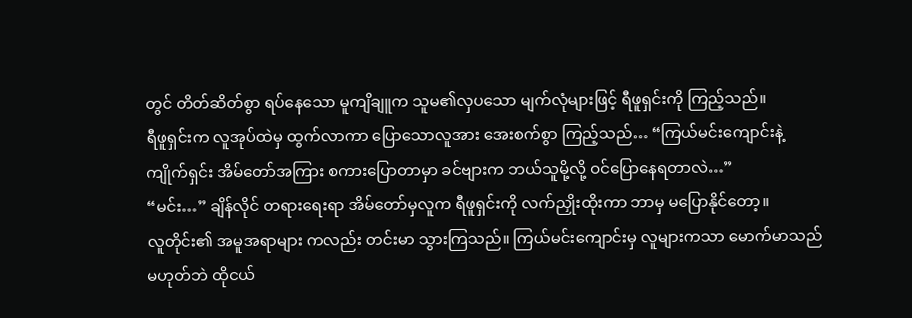တွင် တိတ်ဆိတ်စွာ ရပ်နေသော မူကျိချူက သူမ၏လှပသော မျက်လုံများဖြင့် ရီဖူရှင်းကို ကြည့်သည်။
ရီဖူရှင်းက လူအုပ်ထဲမှ ထွက်လာကာ ပြောသောလူအား အေးစက်စွာ ကြည့်သည်… “ကြယ်မင်းကျောင်းနဲ့ ကျိုက်ရှင်း အိမ်တော်အကြား စကားပြောတာမှာ ခင်ဗျားက ဘယ်သူမို့လို့ ဝင်ပြောနေရတာလဲ…”
“မင်း…” ချိန်လိုင် တရားရေးရာ အိမ်တော်မှလူက ရီဖူရှင်းကို လက်ညှိုးထိုးကာ ဘာမှ မပြောနိုင်တော့။
လူတိုင်း၏ အမူအရာများ ကလည်း တင်းမာ သွားကြသည်။ ကြယ်မင်းကျောင်းမှ လူများကသာ မောက်မာသည် မဟုတ်ဘဲ ထိုငယ်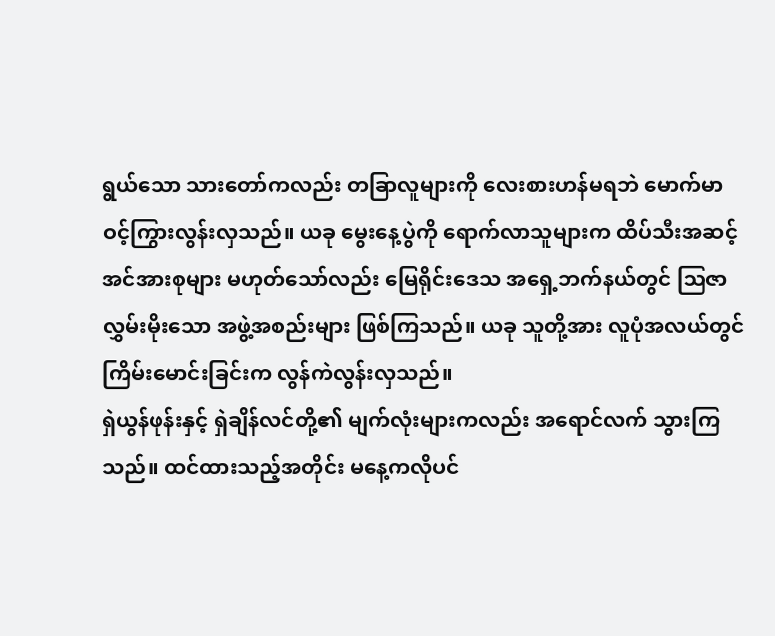ရွယ်သော သားတော်ကလည်း တခြာလူများကို လေးစားဟန်မရဘဲ မောက်မာ ဝင့်ကြွားလွန်းလှသည်။ ယခု မွေးနေ့ပွဲကို ရောက်လာသူများက ထိပ်သီးအဆင့် အင်အားစုများ မဟုတ်သော်လည်း မြေရိုင်းဒေသ အရှေ့ဘက်နယ်တွင် ဩဇာလွှမ်းမိုးသော အဖွဲ့အစည်းများ ဖြစ်ကြသည်။ ယခု သူတို့အား လူပုံအလယ်တွင် ကြိမ်းမောင်းခြင်းက လွန်ကဲလွန်းလှသည်။
ရှဲယွန်ဖုန်းနှင့် ရှဲချိန်လင်တို့၏ မျက်လုံးများကလည်း အရောင်လက် သွားကြသည်။ ထင်ထားသည့်အတိုင်း မနေ့ကလိုပင်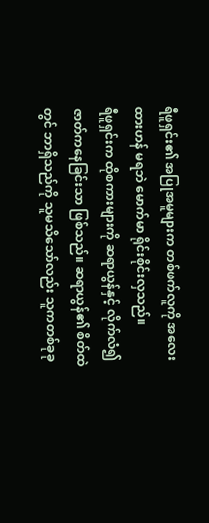ရီဖူရှင်း၏ အပြုအမူများက တစ်ဖက်လူကို အလေးထားဟန် မရဘဲ မောက်မာ ရိုင်းစိုင်းလှသည်။
ရီဖူရှင်းက ထိုစကားများကို ဆရာယွန်နှင့် လိုက်လံ၍ ဇာတ်ကနေခြင်းသာ ဖြစ်သည်။ ဆရာယွန်၏ စိတ်ထဲတွင် ဘာရှိသည်ကို သူမသိသော်လည်း သူကတစ်ခုခု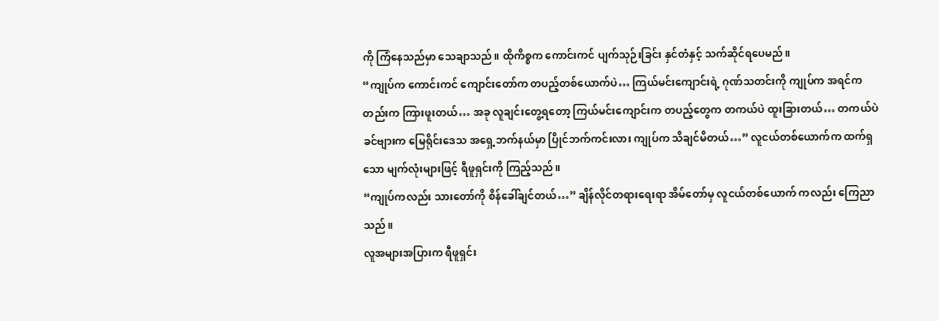ကို ကြံနေသည်မှာ သေချာသည်။ ထိုကိစ္စက ကောင်းကင် ပျက်သုဉ်းခြင်း နှင်တံနှင့် သက်ဆိုင်ရပေမည်။
“ကျုပ်က ကောင်းကင် ကျောင်းတော်က တပည့်တစ်ယောက်ပဲ… ကြယ်မင်းကျောင်းရဲ့ ဂုဏ်သတင်းကို ကျုပ်က အရင်ကတည်းက ကြားဖူးတယ်… အခု လူချင်းတွေ့ရတော့ ကြယ်မင်းကျောင်းက တပည့်တွေက တကယ်ပဲ ထူးခြားတယ်… တကယ်ပဲ ခင်ဗျားက မြေရိုင်းဒေသ အရှေ့ဘက်နယ်မှာ ပြိုင်ဘက်ကင်းလား ကျုပ်က သိချင်မိတယ်…” လူငယ်တစ်ယောက်က ထက်ရှသော မျက်လုံးများဖြင့် ရီဖူရှင်းကို ကြည့်သည်။
“ကျုပ်ကလည်း သားတော်ကို စိန်ခေါ်ချင်တယ်…” ချိန်လိုင်တရားရေးရာ အိမ်တော်မှ လူငယ်တစ်ယောက် ကလည်း ကြေညာသည်။
လူအများအပြားက ရီဖူရှင်း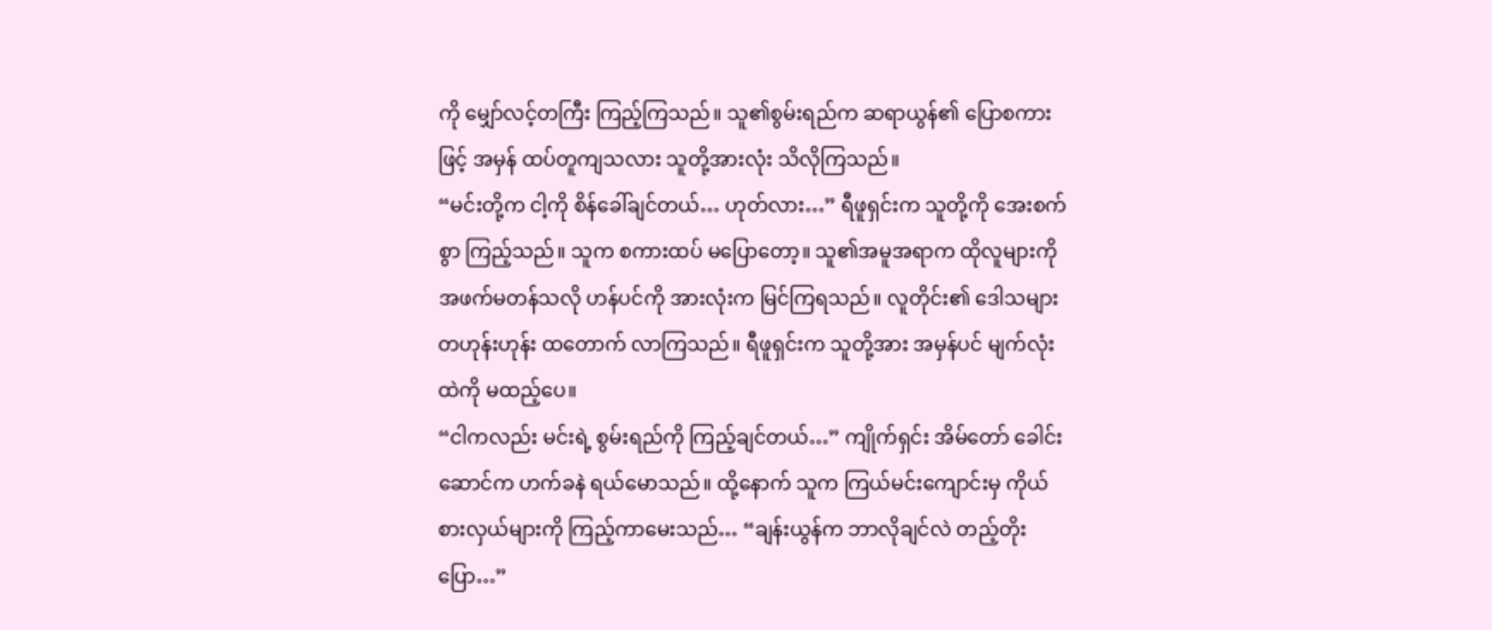ကို မျှော်လင့်တကြီး ကြည့်ကြသည်။ သူ၏စွမ်းရည်က ဆရာယွန်၏ ပြောစကားဖြင့် အမှန် ထပ်တူကျသလား သူတို့အားလုံး သိလိုကြသည်။
“မင်းတို့က ငါ့ကို စိန်ခေါ်ချင်တယ်… ဟုတ်လား…” ရီဖူရှင်းက သူတို့ကို အေးစက်စွာ ကြည့်သည်။ သူက စကားထပ် မပြောတော့။ သူ၏အမူအရာက ထိုလူများကို အဖက်မတန်သလို ဟန်ပင်ကို အားလုံးက မြင်ကြရသည်။ လူတိုင်း၏ ဒေါသများ တဟုန်းဟုန်း ထတောက် လာကြသည်။ ရီဖူရှင်းက သူတို့အား အမှန်ပင် မျက်လုံးထဲကို မထည့်ပေ။
“ငါကလည်း မင်းရဲ့ စွမ်းရည်ကို ကြည့်ချင်တယ်…” ကျိုက်ရှင်း အိမ်တော် ခေါင်းဆောင်က ဟက်ခနဲ ရယ်မောသည်။ ထို့နောက် သူက ကြယ်မင်းကျောင်းမှ ကိုယ်စားလှယ်များကို ကြည့်ကာမေးသည်… “ချန်းယွန်က ဘာလိုချင်လဲ တည့်တိုးပြော…”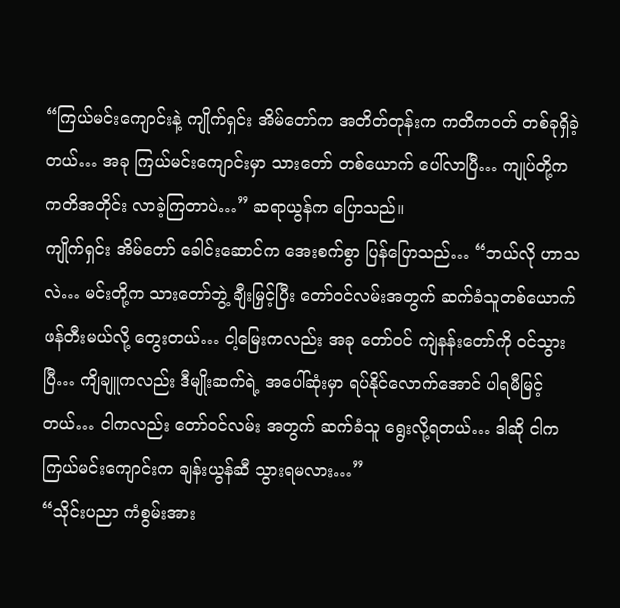“ကြယ်မင်းကျောင်းနဲ့ ကျိုက်ရှင်း အိမ်တော်က အတိတ်တုန်းက ကတိကဝတ် တစ်ခုရှိခဲ့တယ်… အခု ကြယ်မင်းကျောင်းမှာ သားတော် တစ်ယောက် ပေါ်လာပြီ… ကျုပ်တို့က ကတိအတိုင်း လာခဲ့ကြတာပဲ…” ဆရာယွန်က ပြောသည်။
ကျိုက်ရှင်း အိမ်တော် ခေါင်းဆောင်က အေးစက်စွာ ပြန်ပြောသည်… “ဘယ်လို ဟာသလဲ… မင်းတို့က သားတော်ဘွဲ့ ချီးမြှင့်ပြီး တော်ဝင်လမ်းအတွက် ဆက်ခံသူတစ်ယောက် ဖန်တီးမယ်လို့ တွေးတယ်… ငါ့မြေးကလည်း အခု တော်ဝင် ကျဲနန်းတော်ကို ဝင်သွားပြီ… ကျိချူကလည်း ဒီမျိုးဆက်ရဲ့ အပေါ်ဆုံးမှာ ရပ်နိုင်လောက်အောင် ပါရမီမြင့်တယ်… ငါကလည်း တော်ဝင်လမ်း အတွက် ဆက်ခံသူ ရွေးလို့ရတယ်… ဒါဆို ငါက ကြယ်မင်းကျောင်းက ချန်းယွန်ဆီ သွားရမလား…”
“သိုင်းပညာ ကံစွမ်းအား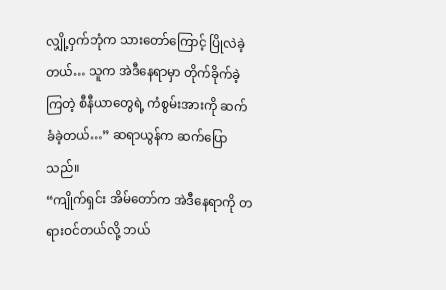လျှို့ဝှက်ဘုံက သားတော်ကြောင့် ပြိုလဲခဲ့တယ်… သူက အဲဒီနေရာမှာ တိုက်ခိုက်ခဲ့ကြတဲ့ စီနီယာတွေရဲ့ ကံစွမ်းအားကို ဆက်ခံခဲ့တယ်…” ဆရာယွန်က ဆက်ပြောသည်။
“ကျိုက်ရှင်း အိမ်တော်က အဲဒီနေရာကို တရားဝင်တယ်လို့ ဘယ်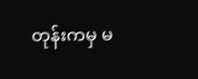တုန်းကမှ မ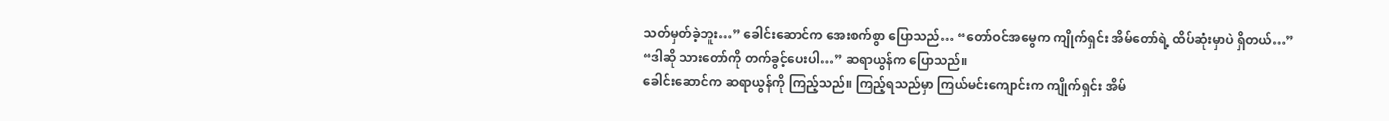သတ်မှတ်ခဲ့ဘူး…” ခေါင်းဆောင်က အေးစက်စွာ ပြောသည်… “တော်ဝင်အမွေက ကျိုက်ရှင်း အိမ်တော်ရဲ့ ထိပ်ဆုံးမှာပဲ ရှိတယ်…”
“ဒါဆို သားတော်ကို တက်ခွင့်ပေးပါ…” ဆရာယွန်က ပြောသည်။
ခေါင်းဆောင်က ဆရာယွန်ကို ကြည့်သည်။ ကြည့်ရသည်မှာ ကြယ်မင်းကျောင်းက ကျိုက်ရှင်း အိမ်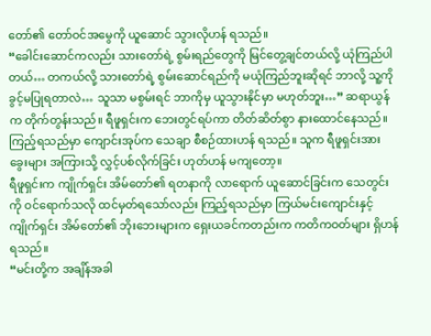တော်၏ တော်ဝင်အမွေကို ယူဆောင် သွားလိုဟန် ရသည်။
“ခေါင်းဆောင်ကလည်း သားတော်ရဲ့ စွမ်းရည်တွေကို မြင်တွေ့ချင်တယ်လို့ ယုံကြည်ပါတယ်… တကယ်လို့ သားတော်ရဲ့ စွမ်းဆောင်ရည်ကို မယုံကြည်ဘူးဆိုရင် ဘာလို့ သူ့ကို ခွင့်မပြုရတာလဲ… သူသာ မစွမ်းရင် ဘာကိုမှ ယူသွားနိုင်မှာ မဟုတ်ဘူး…” ဆရာယွန်က တိုက်တွန်းသည်။ ရီဖူရှင်းက ဘေးတွင်ရပ်ကာ တိတ်ဆိတ်စွာ နားထောင်နေသည်။ ကြည့်ရသည်မှာ ကျောင်းအုပ်က သေချာ စီစဉ်ထားဟန် ရသည်။ သူက ရီဖူရှင်းအား ခွေးများ အကြားသို့ လွှင့်ပစ်လိုက်ခြင်း ဟုတ်ဟန် မကျတော့။
ရီဖူရှင်းက ကျိုက်ရှင်း အိမ်တော်၏ ရတနာကို လာရောက် ယူဆောင်ခြင်းက သေတွင်းကို ဝင်ရောက်သလို ထင်မှတ်ရသော်လည်း ကြည့်ရသည်မှာ ကြယ်မင်းကျောင်းနှင့် ကျိုက်ရှင်း အိမ်တော်၏ ဘိုးဘေးများက ရှေးယခင်ကတည်းက ကတိကဝတ်များ ရှိဟန်ရသည်။
“မင်းတို့က အချိန်အခါ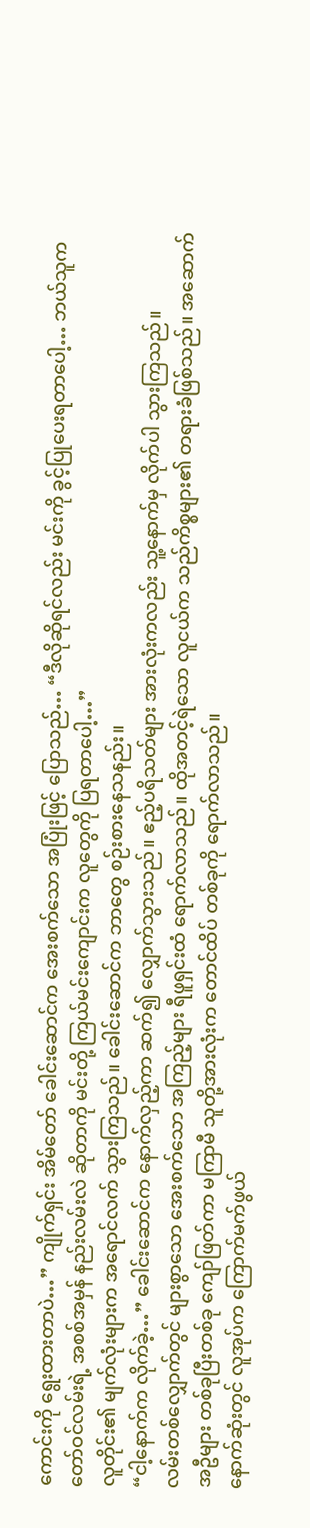ကောင်းကို ရွေးထားတာပဲ…” ကျိုက်ရှင်း အိမ်တော် ခေါင်းဆောင်က အေးစက်သော အပြုံးဖြင့် ပြောသည်… “ဒီလိုဆိုရင်လည်း မင်းကို ခွင့်ပြုပေးရတာပေါ့… ဘယ်သူက တော်ဝင်လမ်းရဲ့ အစစ်အမှန် နည်းလမ်းလဲ ဆိုတာကို မင်းတို့ ကြယ်မင်းကျောင်းက လူတွေကို ပြရတာပေါ့…”
လူတိုင်း၏ မျက်လုံးများက အရောင်လက် သွားကြသည်။ ခေါင်းဆောင်က ဘာတွေ စဉ်းစားနေသနည်း။
“ငါ့နောက်က လိုက်ခဲ့…” ခေါင်းဆောင်က နောက်လှည့်ကာ ဆက်၍ လျှောက်သွားသည်။ ဧည့်ပရိသတ်များ အားလုံးကလည်း သူ့နောက်မှ လိုက်ပါ သွားကြသည်။
လမ်းတစ်လျှောက်တွင် များစွာသော အေးစက်သော အကြည့်များ ရီဖူရှင်းထံ ရောက်လာသည်။ ထိုအတင့်ရဲသော လူငယ်က သည်ကိစ္စများ၏ တရားခံဖြစ်သည်။ အဆောက်အဦများ တစ်ခုပြီးတစ်ခု ကျော်ဖြတ်ကာ မကြာမီ သူတို့အားလုံးက တောင်ထိပ် တစ်ခုကို ရောက်လာသည်။
နောက်ဆုံးတွင် လူအုပ်က ကြောက်မက်ဖွယ်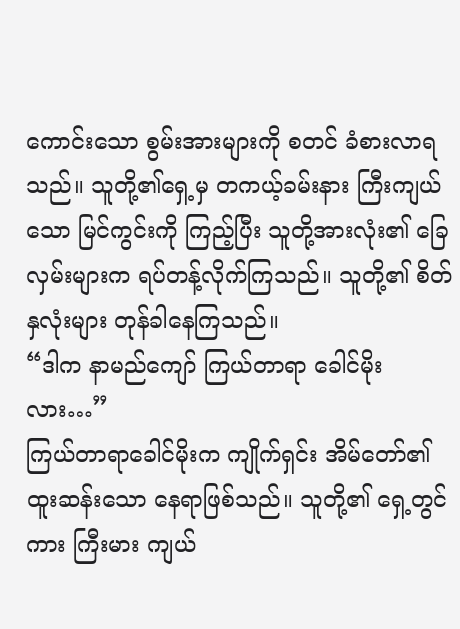ကောင်းသော စွမ်းအားများကို စတင် ခံစားလာရသည်။ သူတို့၏ရှေ့မှ တကယ့်ခမ်းနား ကြီးကျယ်သော မြင်ကွင်းကို ကြည့်ပြီး သူတို့အားလုံး၏ ခြေလှမ်းများက ရပ်တန့်လိုက်ကြသည်။ သူတို့၏ စိတ်နှလုံးများ တုန်ခါနေကြသည်။
“ဒါက နာမည်ကျော် ကြယ်တာရာ ခေါင်မိုးလား…”
ကြယ်တာရာခေါင်မိုးက ကျိုက်ရှင်း အိမ်တော်၏ ထူးဆန်းသော နေရာဖြစ်သည်။ သူတို့၏ ရှေ့တွင်ကား ကြီးမား ကျယ်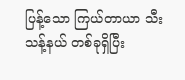ပြန့်သော ကြယ်တာယာ သီးသန့်နယ် တစ်ခုရှိပြီး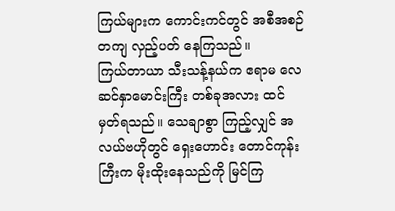ကြယ်များက ကောင်းကင်တွင် အစီအစဉ်တကျ လှည့်ပတ် နေကြသည်။
ကြယ်တာယာ သီးသန့်နယ်က ဧရာမ လေဆင်နှာမောင်းကြီး တစ်ခုအလား ထင်မှတ်ရသည်။ သေချာစွာ ကြည့်လျှင် အလယ်ဗဟိုတွင် ရှေးဟောင်း တောင်ကုန်းကြီးက မိုးထိုးနေသည်ကို မြင်ကြ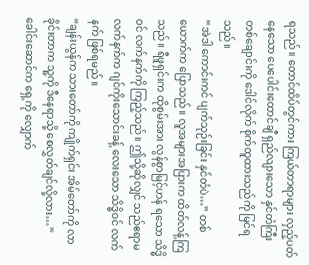ရသည်။ တောင်ထိပ်တွင်ကား ကြယ်တာရာများ လှည့်ပတ်နေသော ပေပေါင်းထောင်ချီ ရှည်လျားသော နှင်တံကြီး တစ်ချောင်းကို ဒေါင်လိုက် စိုက်ထူထားသည်ကို မြင်ရသည်။
“အဲဒါ ကောင်းကင် ပျက်သုဉ်းခြင်း နှင်တံပဲ…” တစ်ယောက်က ပြောသည်။ လူအများအပြားက ထိတ်လန့်ကြသည်။ ရီဖူရှင်းက ထိုစွမ်းအား လွန်စွာမြင့်ဟန် ရသော သိဒ္ဓိဝင် လက်နက်ကို ကြည့်သည်။ ဤသို့ဆိုလျှင် သည်ဧရာမ လက်နက်က ဂျင်ကိုးသောင်းခန့် လေးသော သိဒ္ဓိဝင် လက်နက် ဖြစ်ရမည်။
“ချန်းယွန်က သားတော်ကို ကျိုက်ရှင်း အိမ်တော်ကို လာခိုင်းတာက သူ့ကို ဒီနေရာသို့ စေလွှတ်ချင်လို့လား…” ခေါင်းဆောင်က ရှေ့ကို လျှောက်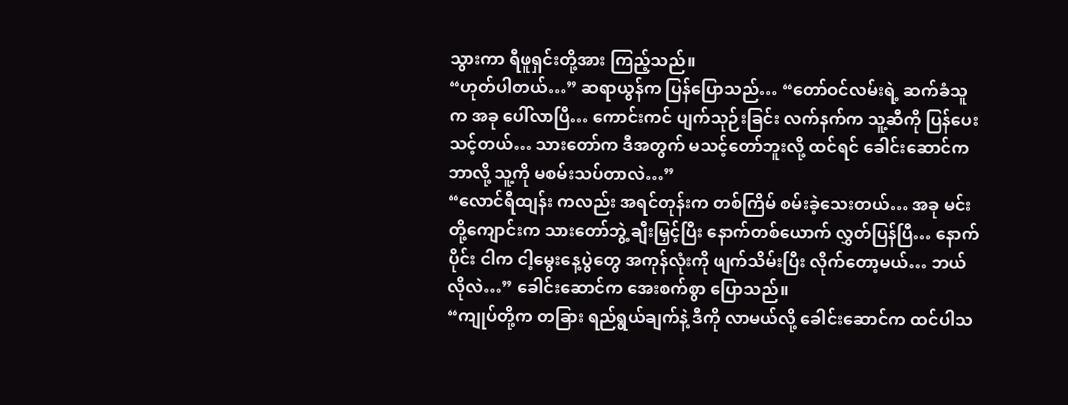သွားကာ ရီဖူရှင်းတို့အား ကြည့်သည်။
“ဟုတ်ပါတယ်…” ဆရာယွန်က ပြန်ပြောသည်… “တော်ဝင်လမ်းရဲ့ ဆက်ခံသူက အခု ပေါ်လာပြီ… ကောင်းကင် ပျက်သုဉ်းခြင်း လက်နက်က သူ့ဆီကို ပြန်ပေးသင့်တယ်… သားတော်က ဒီအတွက် မသင့်တော်ဘူးလို့ ထင်ရင် ခေါင်းဆောင်က ဘာလို့ သူ့ကို မစမ်းသပ်တာလဲ…”
“လောင်ရီထျန်း ကလည်း အရင်တုန်းက တစ်ကြိမ် စမ်းခဲ့သေးတယ်… အခု မင်းတို့ကျောင်းက သားတော်ဘွဲ့ ချီးမြှင့်ပြီး နောက်တစ်ယောက် လွှတ်ပြန်ပြီ… နောက်ပိုင်း ငါက ငါ့မွေးနေ့ပွဲတွေ အကုန်လုံးကို ဖျက်သိမ်းပြီး လိုက်တော့မယ်… ဘယ်လိုလဲ…” ခေါင်းဆောင်က အေးစက်စွာ ပြောသည်။
“ကျုပ်တို့က တခြား ရည်ရွယ်ချက်နဲ့ ဒီကို လာမယ်လို့ ခေါင်းဆောင်က ထင်ပါသ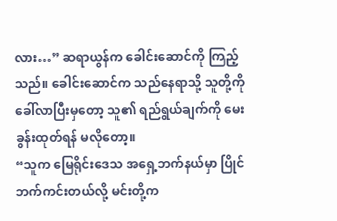လား…” ဆရာယွန်က ခေါင်းဆောင်ကို ကြည့်သည်။ ခေါင်းဆောင်က သည်နေရာသို့ သူတို့ကို ခေါ်လာပြီးမှတော့ သူ၏ ရည်ရွယ်ချက်ကို မေးခွန်းထုတ်ရန် မလိုတော့။
“သူက မြေရိုင်းဒေသ အရှေ့ဘက်နယ်မှာ ပြိုင်ဘက်ကင်းတယ်လို့ မင်းတို့က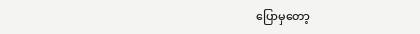ပြောမှတော့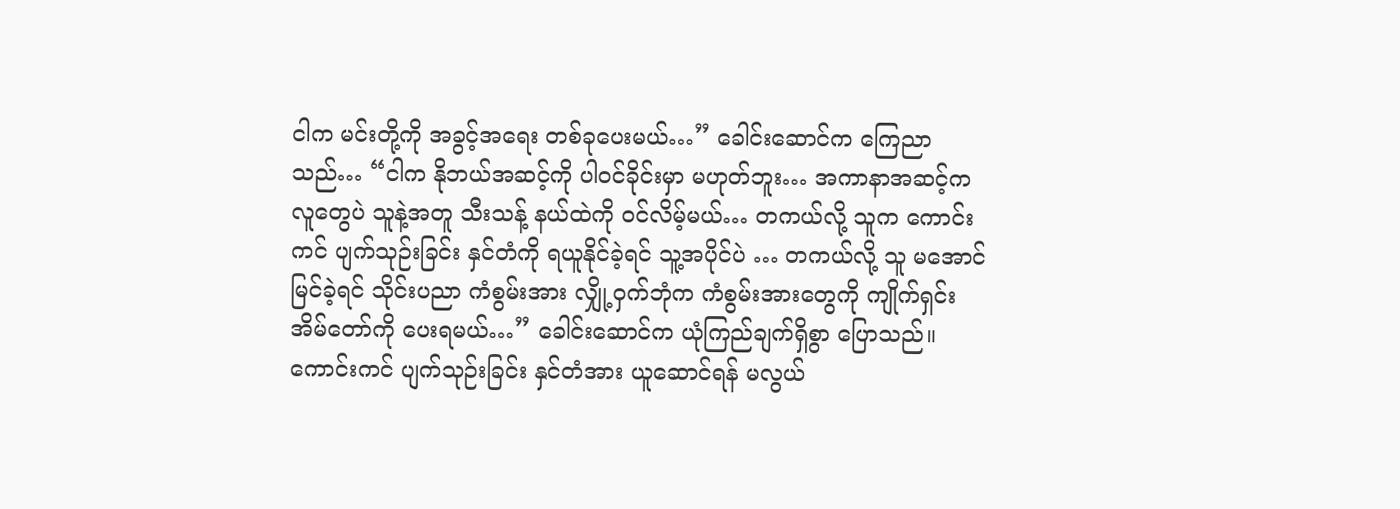ငါက မင်းတို့ကို အခွင့်အရေး တစ်ခုပေးမယ်…” ခေါင်းဆောင်က ကြေညာသည်… “ငါက နိုဘယ်အဆင့်ကို ပါဝင်ခိုင်းမှာ မဟုတ်ဘူး… အကာနာအဆင့်က လူတွေပဲ သူနဲ့အတူ သီးသန့် နယ်ထဲကို ဝင်လိမ့်မယ်… တကယ်လို့ သူက ကောင်းကင် ပျက်သုဉ်းခြင်း နှင်တံကို ရယူနိုင်ခဲ့ရင် သူ့အပိုင်ပဲ … တကယ်လို့ သူ မအောင်မြင်ခဲ့ရင် သိုင်းပညာ ကံစွမ်းအား လျှို့ဝှက်ဘုံက ကံစွမ်းအားတွေကို ကျိုက်ရှင်း အိမ်တော်ကို ပေးရမယ်…” ခေါင်းဆောင်က ယုံကြည်ချက်ရှိစွာ ပြောသည်။ ကောင်းကင် ပျက်သုဉ်းခြင်း နှင်တံအား ယူဆောင်ရန် မလွယ်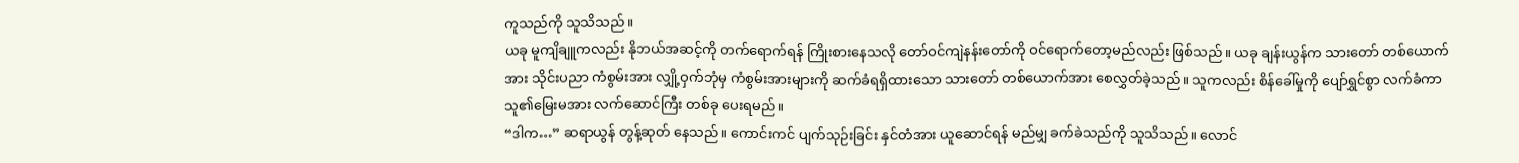ကူသည်ကို သူသိသည်။
ယခု မူကျိချူကလည်း နိုဘယ်အဆင့်ကို တက်ရောက်ရန် ကြိုးစားနေသလို တော်ဝင်ကျဲနန်းတော်ကို ဝင်ရောက်တော့မည်လည်း ဖြစ်သည်။ ယခု ချန်းယွန်က သားတော် တစ်ယောက်အား သိုင်းပညာ ကံစွမ်းအား လျှို့ဝှက်ဘုံမှ ကံစွမ်းအားများကို ဆက်ခံရရှိထားသော သားတော် တစ်ယောက်အား စေလွှတ်ခဲ့သည်။ သူကလည်း စိန်ခေါ်မှုကို ပျော်ရွှင်စွာ လက်ခံကာ သူ၏မြေးမအား လက်ဆောင်ကြီး တစ်ခု ပေးရမည်။
“ဒါက…” ဆရာယွန် တွန့်ဆုတ် နေသည်။ ကောင်းကင် ပျက်သုဉ်းခြင်း နှင်တံအား ယူဆောင်ရန် မည်မျှ ခက်ခဲသည်ကို သူသိသည်။ လောင်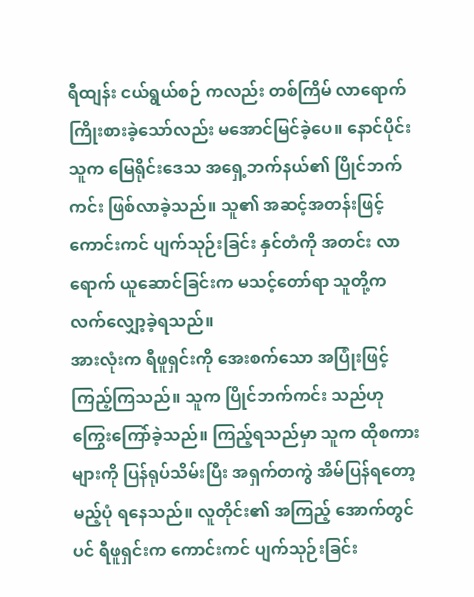ရီထျန်း ငယ်ရွယ်စဉ် ကလည်း တစ်ကြိမ် လာရောက် ကြိုးစားခဲ့သော်လည်း မအောင်မြင်ခဲ့ပေ။ နောင်ပိုင်း သူက မြေရိုင်းဒေသ အရှေ့ဘက်နယ်၏ ပြိုင်ဘက်ကင်း ဖြစ်လာခဲ့သည်။ သူ၏ အဆင့်အတန်းဖြင့် ကောင်းကင် ပျက်သုဉ်းခြင်း နှင်တံကို အတင်း လာရောက် ယူဆောင်ခြင်းက မသင့်တော်ရာ သူတို့က လက်လျှော့ခဲ့ရသည်။
အားလုံးက ရီဖူရှင်းကို အေးစက်သော အပြုံးဖြင့် ကြည့်ကြသည်။ သူက ပြိုင်ဘက်ကင်း သည်ဟု ကြွေးကြော်ခဲ့သည်။ ကြည့်ရသည်မှာ သူက ထိုစကားများကို ပြန်ရုပ်သိမ်းပြီး အရှက်တကွဲ အိမ်ပြန်ရတော့မည့်ပုံ ရနေသည်။ လူတိုင်း၏ အကြည့် အောက်တွင်ပင် ရီဖူရှင်းက ကောင်းကင် ပျက်သုဉ်းခြင်း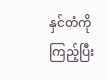နှင်တံကို ကြည့်ပြီး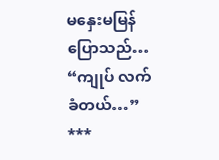မနှေးမမြန် ပြောသည်… “ကျုပ် လက်ခံတယ်…”
***